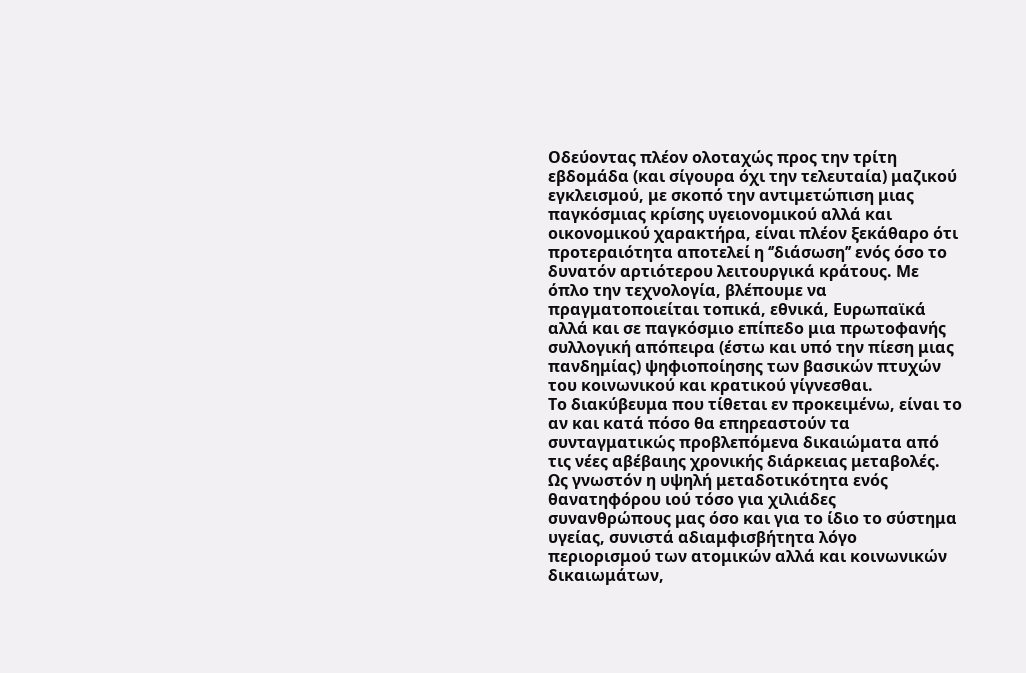Οδεύοντας πλέον ολοταχώς προς την τρίτη εβδομάδα (και σίγουρα όχι την τελευταία) μαζικού εγκλεισμού, με σκοπό την αντιμετώπιση μιας παγκόσμιας κρίσης υγειονομικού αλλά και οικονομικού χαρακτήρα, είναι πλέον ξεκάθαρο ότι προτεραιότητα αποτελεί η ‘’διάσωση’’ ενός όσο το δυνατόν αρτιότερου λειτουργικά κράτους. Με όπλο την τεχνολογία, βλέπουμε να πραγματοποιείται τοπικά, εθνικά, Ευρωπαϊκά αλλά και σε παγκόσμιο επίπεδο μια πρωτοφανής συλλογική απόπειρα (έστω και υπό την πίεση μιας πανδημίας) ψηφιοποίησης των βασικών πτυχών του κοινωνικού και κρατικού γίγνεσθαι.
Το διακύβευμα που τίθεται εν προκειμένω, είναι το αν και κατά πόσο θα επηρεαστούν τα συνταγματικώς προβλεπόμενα δικαιώματα από τις νέες αβέβαιης χρονικής διάρκειας μεταβολές. Ως γνωστόν η υψηλή μεταδοτικότητα ενός θανατηφόρου ιού τόσο για χιλιάδες συνανθρώπους μας όσο και για το ίδιο το σύστημα υγείας, συνιστά αδιαμφισβήτητα λόγο περιορισμού των ατομικών αλλά και κοινωνικών δικαιωμάτων,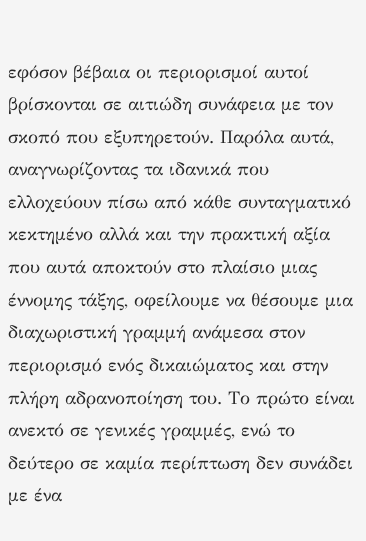εφόσον βέβαια οι περιορισμοί αυτοί βρίσκονται σε αιτιώδη συνάφεια με τον σκοπό που εξυπηρετούν. Παρόλα αυτά, αναγνωρίζοντας τα ιδανικά που ελλοχεύουν πίσω από κάθε συνταγματικό κεκτημένο αλλά και την πρακτική αξία που αυτά αποκτούν στο πλαίσιο μιας έννομης τάξης, οφείλουμε να θέσουμε μια διαχωριστική γραμμή ανάμεσα στον περιορισμό ενός δικαιώματος και στην πλήρη αδρανοποίηση του. Το πρώτο είναι ανεκτό σε γενικές γραμμές, ενώ το δεύτερο σε καμία περίπτωση δεν συνάδει με ένα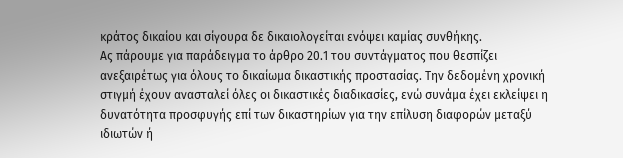κράτος δικαίου και σίγουρα δε δικαιολογείται ενόψει καμίας συνθήκης.
Ας πάρουμε για παράδειγμα το άρθρο 20.1 του συντάγματος που θεσπίζει ανεξαιρέτως για όλους το δικαίωμα δικαστικής προστασίας. Την δεδομένη χρονική στιγμή έχουν ανασταλεί όλες οι δικαστικές διαδικασίες, ενώ συνάμα έχει εκλείψει η δυνατότητα προσφυγής επί των δικαστηρίων για την επίλυση διαφορών μεταξύ ιδιωτών ή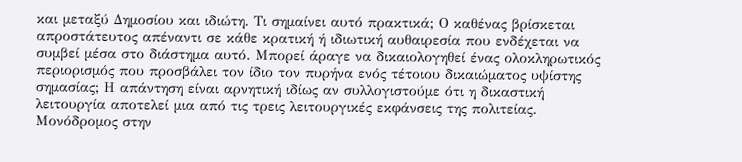και μεταξύ Δημοσίου και ιδιώτη. Τι σημαίνει αυτό πρακτικά; Ο καθένας βρίσκεται απροστάτευτος απέναντι σε κάθε κρατική ή ιδιωτική αυθαιρεσία που ενδέχεται να συμβεί μέσα στο διάστημα αυτό. Μπορεί άραγε να δικαιολογηθεί ένας ολοκληρωτικός περιορισμός που προσβάλει τον ίδιο τον πυρήνα ενός τέτοιου δικαιώματος υψίστης σημασίας; Η απάντηση είναι αρνητική ιδίως αν συλλογιστούμε ότι η δικαστική λειτουργία αποτελεί μια από τις τρεις λειτουργικές εκφάνσεις της πολιτείας. Μονόδρομος στην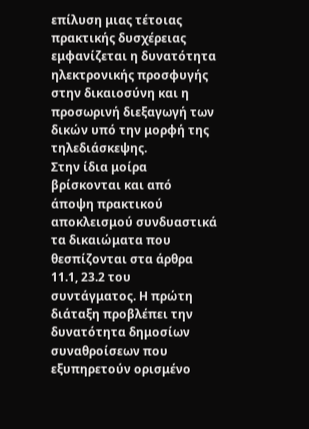επίλυση μιας τέτοιας πρακτικής δυσχέρειας εμφανίζεται η δυνατότητα ηλεκτρονικής προσφυγής στην δικαιοσύνη και η προσωρινή διεξαγωγή των δικών υπό την μορφή της τηλεδιάσκεψης.
Στην ίδια μοίρα βρίσκονται και από άποψη πρακτικού αποκλεισμού συνδυαστικά τα δικαιώματα που θεσπίζονται στα άρθρα 11.1, 23.2 του συντάγματος. Η πρώτη διάταξη προβλέπει την δυνατότητα δημοσίων συναθροίσεων που εξυπηρετούν ορισμένο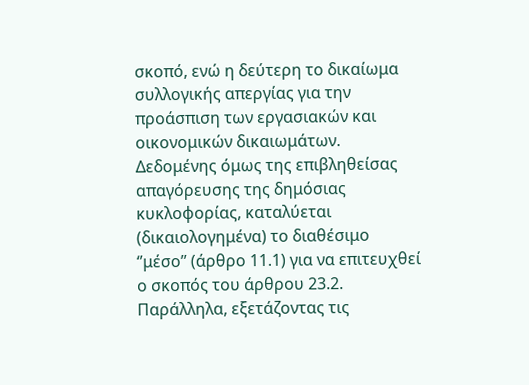σκοπό, ενώ η δεύτερη το δικαίωμα συλλογικής απεργίας για την προάσπιση των εργασιακών και οικονομικών δικαιωμάτων. Δεδομένης όμως της επιβληθείσας απαγόρευσης της δημόσιας κυκλοφορίας, καταλύεται (δικαιολογημένα) το διαθέσιμο ‘’μέσο’’ (άρθρο 11.1) για να επιτευχθεί ο σκοπός του άρθρου 23.2. Παράλληλα, εξετάζοντας τις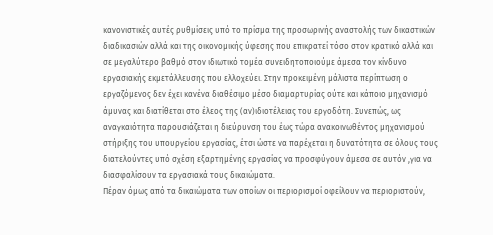κανονιστικές αυτές ρυθμίσεις υπό το πρίσμα της προσωρινής αναστολής των δικαστικών διαδικασιών αλλά και της οικονομικής ύφεσης που επικρατεί τόσο στον κρατικό αλλά και σε μεγαλύτερο βαθμό στον ιδιωτικό τομέα συνειδητοποιούμε άμεσα τον κίνδυνο εργασιακής εκμετάλλευσης που ελλοχεύει. Στην προκειμένη μάλιστα περίπτωση ο εργαζόμενος δεν έχει κανένα διαθέσιμο μέσο διαμαρτυρίας ούτε και κάποιο μηχανισμό άμυνας και διατίθεται στο έλεος της (αν)ιδιοτέλειας του εργοδότη. Συνεπώς, ως αναγκαιότητα παρουσιάζεται η διεύρυνση του έως τώρα ανακοινωθέντος μηχανισμού στήριξης του υπουργείου εργασίας, έτσι ώστε να παρέχεται η δυνατότητα σε όλους τους διατελούντες υπό σχέση εξαρτημένης εργασίας να προσφύγουν άμεσα σε αυτόν ,για να διασφαλίσουν τα εργασιακά τους δικαιώματα.
Πέραν όμως από τα δικαιώματα των οποίων οι περιορισμοί οφείλουν να περιοριστούν,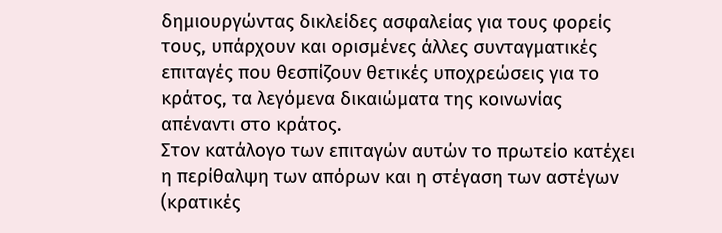δημιουργώντας δικλείδες ασφαλείας για τους φορείς τους, υπάρχουν και ορισμένες άλλες συνταγματικές επιταγές που θεσπίζουν θετικές υποχρεώσεις για το κράτος, τα λεγόμενα δικαιώματα της κοινωνίας απέναντι στο κράτος.
Στον κατάλογο των επιταγών αυτών το πρωτείο κατέχει η περίθαλψη των απόρων και η στέγαση των αστέγων (κρατικές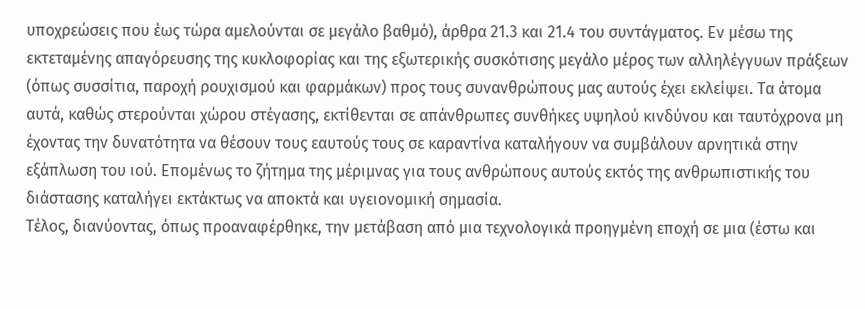υποχρεώσεις που έως τώρα αμελούνται σε μεγάλο βαθμό), άρθρα 21.3 και 21.4 του συντάγματος. Εν μέσω της εκτεταμένης απαγόρευσης της κυκλοφορίας και της εξωτερικής συσκότισης μεγάλο μέρος των αλληλέγγυων πράξεων (όπως συσσίτια, παροχή ρουχισμού και φαρμάκων) προς τους συνανθρώπους μας αυτούς έχει εκλείψει. Τα άτομα αυτά, καθώς στερούνται χώρου στέγασης, εκτίθενται σε απάνθρωπες συνθήκες υψηλού κινδύνου και ταυτόχρονα μη έχοντας την δυνατότητα να θέσουν τους εαυτούς τους σε καραντίνα καταλήγουν να συμβάλουν αρνητικά στην εξάπλωση του ιού. Επομένως το ζήτημα της μέριμνας για τους ανθρώπους αυτούς εκτός της ανθρωπιστικής του διάστασης καταλήγει εκτάκτως να αποκτά και υγειονομική σημασία.
Τέλος, διανύοντας, όπως προαναφέρθηκε, την μετάβαση από μια τεχνολογικά προηγμένη εποχή σε μια (έστω και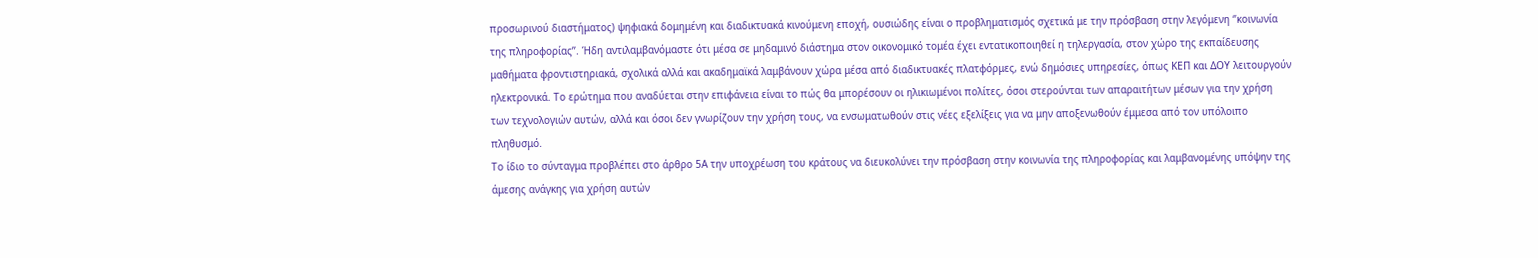προσωρινού διαστήματος) ψηφιακά δομημένη και διαδικτυακά κινούμενη εποχή, ουσιώδης είναι ο προβληματισμός σχετικά με την πρόσβαση στην λεγόμενη ‘’κοινωνία της πληροφορίας’’. Ήδη αντιλαμβανόμαστε ότι μέσα σε μηδαμινό διάστημα στον οικονομικό τομέα έχει εντατικοποιηθεί η τηλεργασία, στον χώρο της εκπαίδευσης μαθήματα φροντιστηριακά, σχολικά αλλά και ακαδημαϊκά λαμβάνουν χώρα μέσα από διαδικτυακές πλατφόρμες, ενώ δημόσιες υπηρεσίες, όπως ΚΕΠ και ΔΟΥ λειτουργούν ηλεκτρονικά. Το ερώτημα που αναδύεται στην επιφάνεια είναι το πώς θα μπορέσουν οι ηλικιωμένοι πολίτες, όσοι στερούνται των απαραιτήτων μέσων για την χρήση των τεχνολογιών αυτών, αλλά και όσοι δεν γνωρίζουν την χρήση τους, να ενσωματωθούν στις νέες εξελίξεις για να μην αποξενωθούν έμμεσα από τον υπόλοιπο πληθυσμό.
Το ίδιο το σύνταγμα προβλέπει στο άρθρο 5Α την υποχρέωση του κράτους να διευκολύνει την πρόσβαση στην κοινωνία της πληροφορίας και λαμβανομένης υπόψην της άμεσης ανάγκης για χρήση αυτών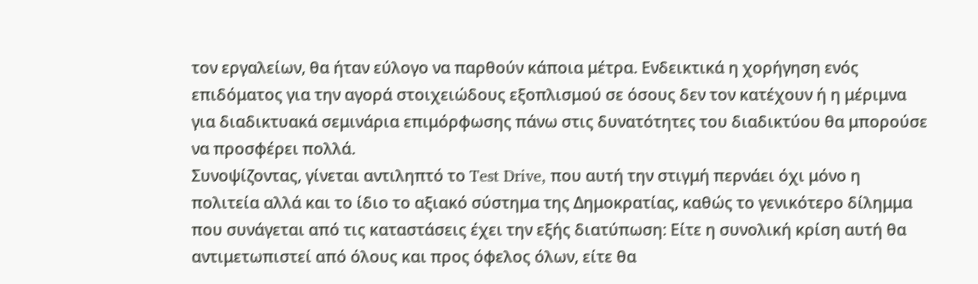τον εργαλείων, θα ήταν εύλογο να παρθούν κάποια μέτρα. Ενδεικτικά η χορήγηση ενός επιδόματος για την αγορά στοιχειώδους εξοπλισμού σε όσους δεν τον κατέχουν ή η μέριμνα για διαδικτυακά σεμινάρια επιμόρφωσης πάνω στις δυνατότητες του διαδικτύου θα μπορούσε να προσφέρει πολλά.
Συνοψίζοντας, γίνεται αντιληπτό το Test Drive, που αυτή την στιγμή περνάει όχι μόνο η πολιτεία αλλά και το ίδιο το αξιακό σύστημα της Δημοκρατίας, καθώς το γενικότερο δίλημμα που συνάγεται από τις καταστάσεις έχει την εξής διατύπωση: Είτε η συνολική κρίση αυτή θα αντιμετωπιστεί από όλους και προς όφελος όλων, είτε θα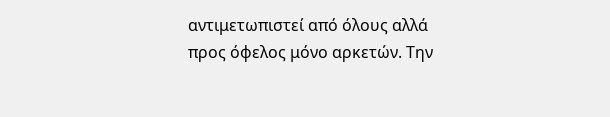αντιμετωπιστεί από όλους αλλά προς όφελος μόνο αρκετών. Την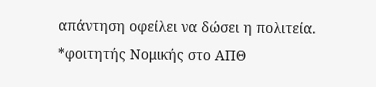απάντηση οφείλει να δώσει η πολιτεία.
*φοιτητής Νομικής στο ΑΠΘ